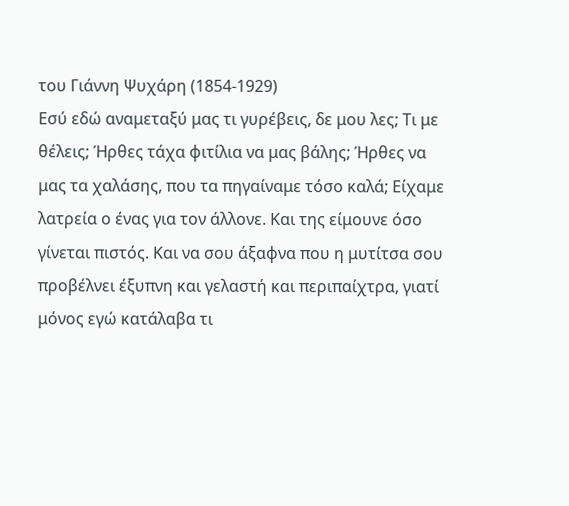του Γιάννη Ψυχάρη (1854-1929)
Εσύ εδώ αναμεταξύ μας τι γυρέβεις, δε μου λες; Τι με θέλεις; Ήρθες τάχα φιτίλια να μας βάλης; Ήρθες να μας τα χαλάσης, που τα πηγαίναμε τόσο καλά; Είχαμε λατρεία ο ένας για τον άλλονε. Και της είμουνε όσο γίνεται πιστός. Και να σου άξαφνα που η μυτίτσα σου προβέλνει έξυπνη και γελαστή και περιπαίχτρα, γιατί μόνος εγώ κατάλαβα τι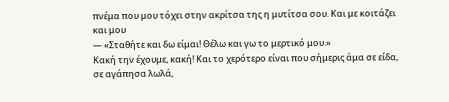πνέμα που μου τόχει στην ακρίτσα της η μυτίτσα σου. Και με κοιτάζει και μου
— «Σταθήτε και δω είμαι! Θέλω και γω το μερτικό μου.»
Κακή την έχουμε, κακή! Και το χερότερο είναι που σήμερις άμα σε είδα, σε αγάπησα λωλά,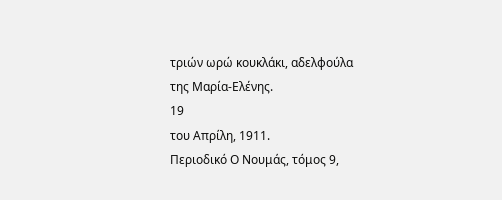τριών ωρώ κουκλάκι, αδελφούλα της Μαρία-Ελένης.
19
του Απρίλη, 1911.
Περιοδικό Ο Νουμάς, τόμος 9,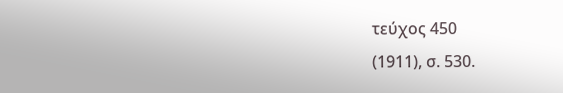τεύχος 450
(1911), σ. 530.